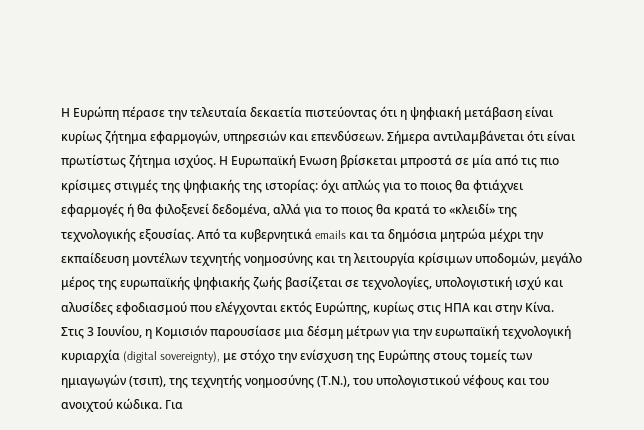Η Ευρώπη πέρασε την τελευταία δεκαετία πιστεύοντας ότι η ψηφιακή μετάβαση είναι κυρίως ζήτημα εφαρμογών, υπηρεσιών και επενδύσεων. Σήμερα αντιλαμβάνεται ότι είναι πρωτίστως ζήτημα ισχύος. Η Ευρωπαϊκή Ενωση βρίσκεται μπροστά σε μία από τις πιο κρίσιμες στιγμές της ψηφιακής της ιστορίας: όχι απλώς για το ποιος θα φτιάχνει εφαρμογές ή θα φιλοξενεί δεδομένα, αλλά για το ποιος θα κρατά το «κλειδί» της τεχνολογικής εξουσίας. Από τα κυβερνητικά emails και τα δημόσια μητρώα μέχρι την εκπαίδευση μοντέλων τεχνητής νοημοσύνης και τη λειτουργία κρίσιμων υποδομών, μεγάλο μέρος της ευρωπαϊκής ψηφιακής ζωής βασίζεται σε τεχνολογίες, υπολογιστική ισχύ και αλυσίδες εφοδιασμού που ελέγχονται εκτός Ευρώπης, κυρίως στις ΗΠΑ και στην Κίνα.
Στις 3 Ιουνίου, η Κομισιόν παρουσίασε μια δέσμη μέτρων για την ευρωπαϊκή τεχνολογική κυριαρχία (digital sovereignty), με στόχο την ενίσχυση της Ευρώπης στους τομείς των ημιαγωγών (τσιπ), της τεχνητής νοημοσύνης (Τ.Ν.), του υπολογιστικού νέφους και του ανοιχτού κώδικα. Για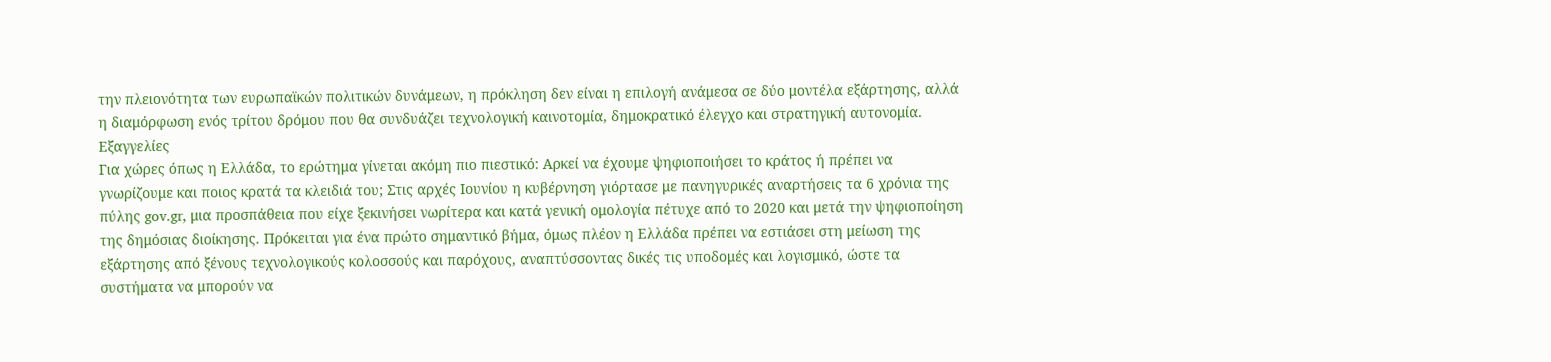την πλειονότητα των ευρωπαϊκών πολιτικών δυνάμεων, η πρόκληση δεν είναι η επιλογή ανάμεσα σε δύο μοντέλα εξάρτησης, αλλά η διαμόρφωση ενός τρίτου δρόμου που θα συνδυάζει τεχνολογική καινοτομία, δημοκρατικό έλεγχο και στρατηγική αυτονομία.
Εξαγγελίες
Για χώρες όπως η Ελλάδα, το ερώτημα γίνεται ακόμη πιο πιεστικό: Αρκεί να έχουμε ψηφιοποιήσει το κράτος ή πρέπει να γνωρίζουμε και ποιος κρατά τα κλειδιά του; Στις αρχές Ιουνίου η κυβέρνηση γιόρτασε με πανηγυρικές αναρτήσεις τα 6 χρόνια της πύλης gov.gr, μια προσπάθεια που είχε ξεκινήσει νωρίτερα και κατά γενική ομολογία πέτυχε από το 2020 και μετά την ψηφιοποίηση της δημόσιας διοίκησης. Πρόκειται για ένα πρώτο σημαντικό βήμα, όμως πλέον η Ελλάδα πρέπει να εστιάσει στη μείωση της εξάρτησης από ξένους τεχνολογικούς κολοσσούς και παρόχους, αναπτύσσοντας δικές τις υποδομές και λογισμικό, ώστε τα συστήματα να μπορούν να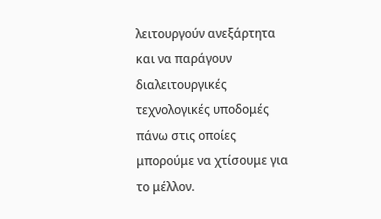λειτουργούν ανεξάρτητα και να παράγουν διαλειτουργικές τεχνολογικές υποδομές πάνω στις οποίες μπορούμε να χτίσουμε για το μέλλον.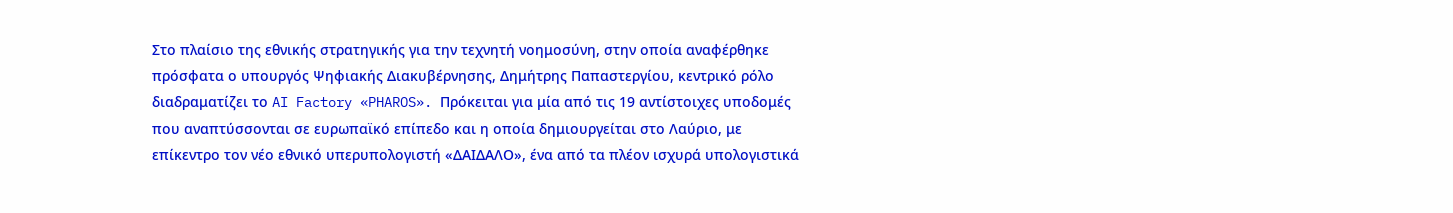Στο πλαίσιο της εθνικής στρατηγικής για την τεχνητή νοημοσύνη, στην οποία αναφέρθηκε πρόσφατα ο υπουργός Ψηφιακής Διακυβέρνησης, Δημήτρης Παπαστεργίου, κεντρικό ρόλο διαδραματίζει το AI Factory «PHAROS». Πρόκειται για μία από τις 19 αντίστοιχες υποδομές που αναπτύσσονται σε ευρωπαϊκό επίπεδο και η οποία δημιουργείται στο Λαύριο, με επίκεντρο τον νέο εθνικό υπερυπολογιστή «ΔΑΙΔΑΛΟ», ένα από τα πλέον ισχυρά υπολογιστικά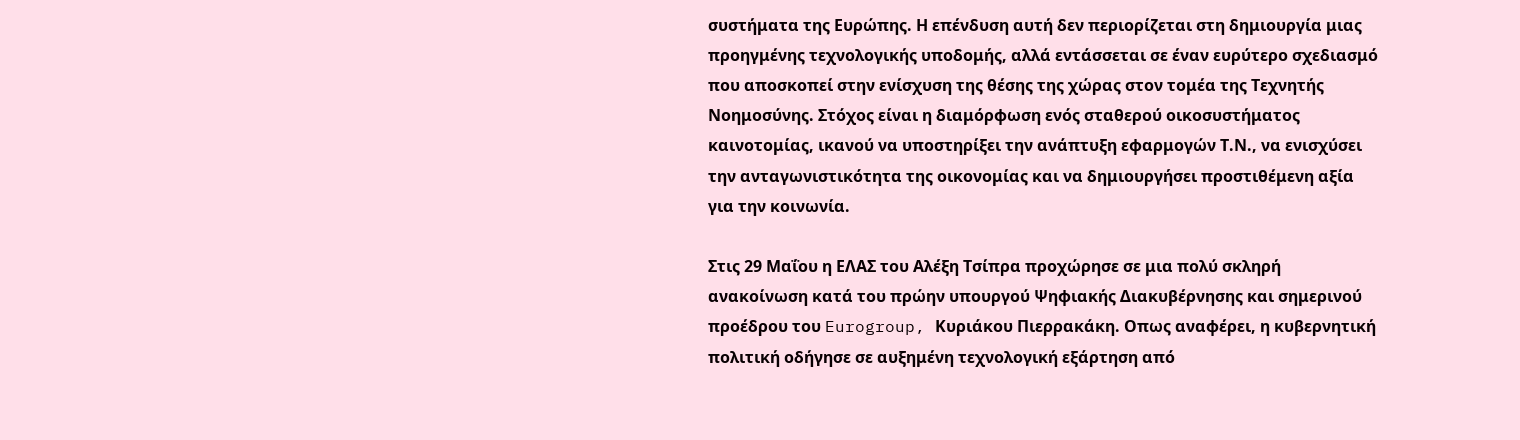συστήματα της Ευρώπης. Η επένδυση αυτή δεν περιορίζεται στη δημιουργία μιας προηγμένης τεχνολογικής υποδομής, αλλά εντάσσεται σε έναν ευρύτερο σχεδιασμό που αποσκοπεί στην ενίσχυση της θέσης της χώρας στον τομέα της Τεχνητής Νοημοσύνης. Στόχος είναι η διαμόρφωση ενός σταθερού οικοσυστήματος καινοτομίας, ικανού να υποστηρίξει την ανάπτυξη εφαρμογών Τ.Ν., να ενισχύσει την ανταγωνιστικότητα της οικονομίας και να δημιουργήσει προστιθέμενη αξία για την κοινωνία.

Στις 29 Μαΐου η ΕΛΑΣ του Αλέξη Τσίπρα προχώρησε σε μια πολύ σκληρή ανακοίνωση κατά του πρώην υπουργού Ψηφιακής Διακυβέρνησης και σημερινού προέδρου του Eurogroup, Κυριάκου Πιερρακάκη. Οπως αναφέρει, η κυβερνητική πολιτική οδήγησε σε αυξημένη τεχνολογική εξάρτηση από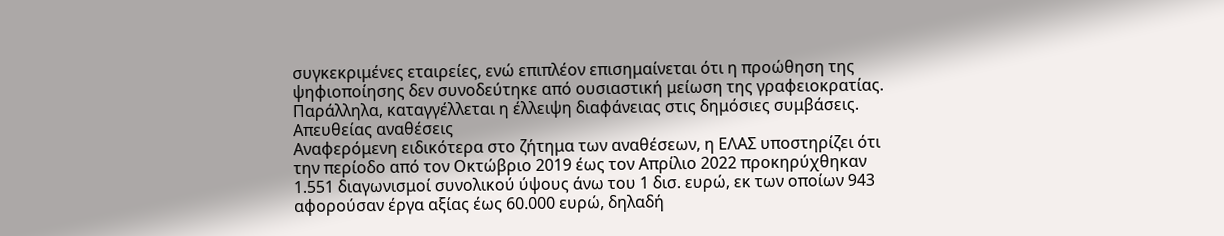συγκεκριμένες εταιρείες, ενώ επιπλέον επισημαίνεται ότι η προώθηση της ψηφιοποίησης δεν συνοδεύτηκε από ουσιαστική μείωση της γραφειοκρατίας. Παράλληλα, καταγγέλλεται η έλλειψη διαφάνειας στις δημόσιες συμβάσεις.
Απευθείας αναθέσεις
Αναφερόμενη ειδικότερα στο ζήτημα των αναθέσεων, η ΕΛΑΣ υποστηρίζει ότι την περίοδο από τον Οκτώβριο 2019 έως τον Απρίλιο 2022 προκηρύχθηκαν 1.551 διαγωνισμοί συνολικού ύψους άνω του 1 δισ. ευρώ, εκ των οποίων 943 αφορούσαν έργα αξίας έως 60.000 ευρώ, δηλαδή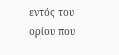εντός του ορίου που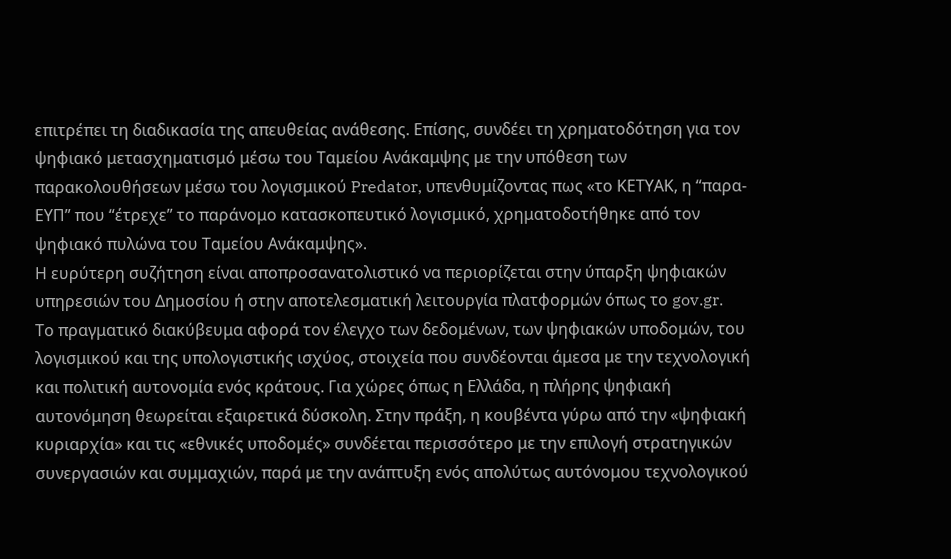επιτρέπει τη διαδικασία της απευθείας ανάθεσης. Επίσης, συνδέει τη χρηματοδότηση για τον ψηφιακό μετασχηματισμό μέσω του Ταμείου Ανάκαμψης με την υπόθεση των παρακολουθήσεων μέσω του λογισμικού Predator, υπενθυμίζοντας πως «το ΚΕΤΥΑΚ, η “παρα-ΕΥΠ” που “έτρεχε” το παράνομο κατασκοπευτικό λογισμικό, χρηματοδοτήθηκε από τον ψηφιακό πυλώνα του Ταμείου Ανάκαμψης».
Η ευρύτερη συζήτηση είναι αποπροσανατολιστικό να περιορίζεται στην ύπαρξη ψηφιακών υπηρεσιών του Δημοσίου ή στην αποτελεσματική λειτουργία πλατφορμών όπως το gov.gr.
Το πραγματικό διακύβευμα αφορά τον έλεγχο των δεδομένων, των ψηφιακών υποδομών, του λογισμικού και της υπολογιστικής ισχύος, στοιχεία που συνδέονται άμεσα με την τεχνολογική και πολιτική αυτονομία ενός κράτους. Για χώρες όπως η Ελλάδα, η πλήρης ψηφιακή αυτονόμηση θεωρείται εξαιρετικά δύσκολη. Στην πράξη, η κουβέντα γύρω από την «ψηφιακή κυριαρχία» και τις «εθνικές υποδομές» συνδέεται περισσότερο με την επιλογή στρατηγικών συνεργασιών και συμμαχιών, παρά με την ανάπτυξη ενός απολύτως αυτόνομου τεχνολογικού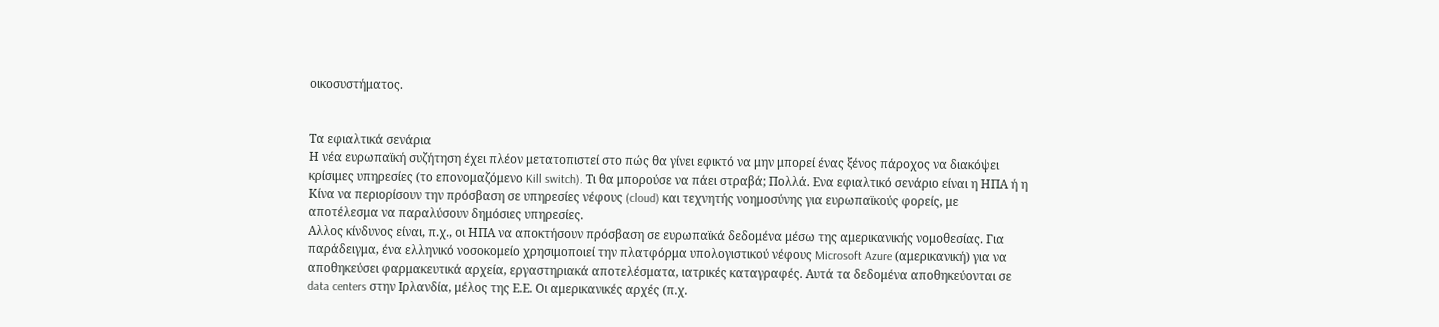οικοσυστήματος.


Τα εφιαλτικά σενάρια
Η νέα ευρωπαϊκή συζήτηση έχει πλέον μετατοπιστεί στο πώς θα γίνει εφικτό να μην μπορεί ένας ξένος πάροχος να διακόψει κρίσιμες υπηρεσίες (το επονομαζόμενο Kill switch). Τι θα μπορούσε να πάει στραβά; Πολλά. Ενα εφιαλτικό σενάριο είναι η ΗΠΑ ή η Κίνα να περιορίσουν την πρόσβαση σε υπηρεσίες νέφους (cloud) και τεχνητής νοημοσύνης για ευρωπαϊκούς φορείς, με αποτέλεσμα να παραλύσουν δημόσιες υπηρεσίες.
Αλλος κίνδυνος είναι, π.χ., οι ΗΠΑ να αποκτήσουν πρόσβαση σε ευρωπαϊκά δεδομένα μέσω της αμερικανικής νομοθεσίας. Για παράδειγμα, ένα ελληνικό νοσοκομείο χρησιμοποιεί την πλατφόρμα υπολογιστικού νέφους Microsoft Azure (αμερικανική) για να αποθηκεύσει φαρμακευτικά αρχεία, εργαστηριακά αποτελέσματα, ιατρικές καταγραφές. Αυτά τα δεδομένα αποθηκεύονται σε data centers στην Ιρλανδία, μέλος της Ε.Ε. Οι αμερικανικές αρχές (π.χ.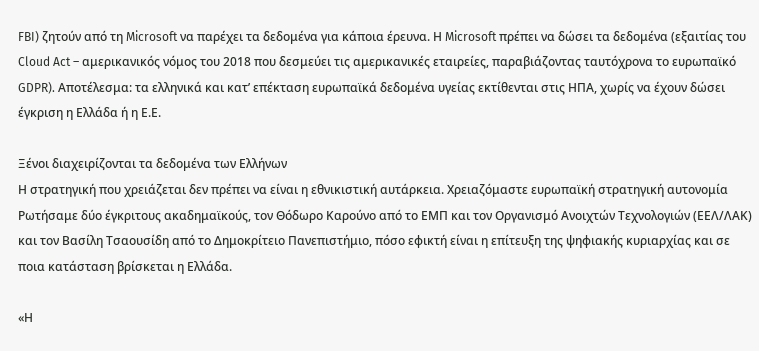FBI) ζητούν από τη Microsoft να παρέχει τα δεδομένα για κάποια έρευνα. Η Microsoft πρέπει να δώσει τα δεδομένα (εξαιτίας του Cloud Act – αμερικανικός νόμος του 2018 που δεσμεύει τις αμερικανικές εταιρείες, παραβιάζοντας ταυτόχρονα το ευρωπαϊκό GDPR). Αποτέλεσμα: τα ελληνικά και κατ’ επέκταση ευρωπαϊκά δεδομένα υγείας εκτίθενται στις ΗΠΑ, χωρίς να έχουν δώσει έγκριση η Ελλάδα ή η Ε.Ε.

Ξένoι διαχειρίζονται τα δεδομένα των Ελλήνων
Η στρατηγική που χρειάζεται δεν πρέπει να είναι η εθνικιστική αυτάρκεια. Χρειαζόμαστε ευρωπαϊκή στρατηγική αυτονομία
Ρωτήσαμε δύο έγκριτους ακαδημαϊκούς, τον Θόδωρο Καρούνο από το ΕΜΠ και τον Οργανισμό Ανοιχτών Τεχνολογιών (ΕΕΛ/ΛΑΚ) και τον Βασίλη Τσαουσίδη από το Δημοκρίτειο Πανεπιστήμιο, πόσο εφικτή είναι η επίτευξη της ψηφιακής κυριαρχίας και σε ποια κατάσταση βρίσκεται η Ελλάδα.

«Η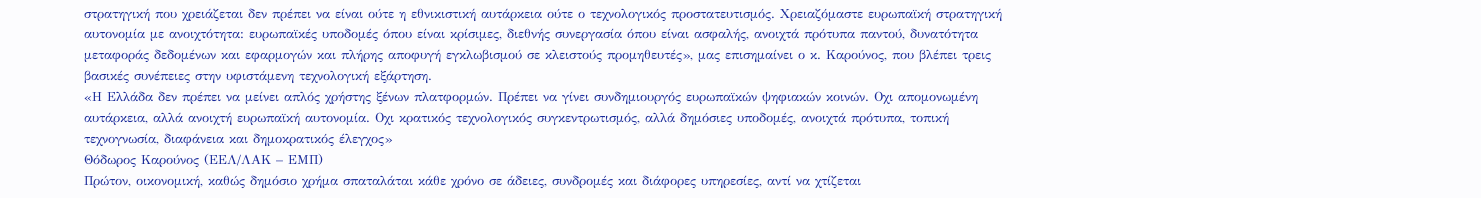στρατηγική που χρειάζεται δεν πρέπει να είναι ούτε η εθνικιστική αυτάρκεια ούτε ο τεχνολογικός προστατευτισμός. Χρειαζόμαστε ευρωπαϊκή στρατηγική αυτονομία με ανοιχτότητα: ευρωπαϊκές υποδομές όπου είναι κρίσιμες, διεθνής συνεργασία όπου είναι ασφαλής, ανοιχτά πρότυπα παντού, δυνατότητα μεταφοράς δεδομένων και εφαρμογών και πλήρης αποφυγή εγκλωβισμού σε κλειστούς προμηθευτές», μας επισημαίνει ο κ. Καρούνος, που βλέπει τρεις βασικές συνέπειες στην υφιστάμενη τεχνολογική εξάρτηση.
«Η Ελλάδα δεν πρέπει να μείνει απλός χρήστης ξένων πλατφορμών. Πρέπει να γίνει συνδημιουργός ευρωπαϊκών ψηφιακών κοινών. Οχι απομονωμένη αυτάρκεια, αλλά ανοιχτή ευρωπαϊκή αυτονομία. Οχι κρατικός τεχνολογικός συγκεντρωτισμός, αλλά δημόσιες υποδομές, ανοιχτά πρότυπα, τοπική τεχνογνωσία, διαφάνεια και δημοκρατικός έλεγχος»
Θόδωρος Καρούνος (ΕΕΛ/ΛΑΚ – ΕΜΠ)
Πρώτον, οικονομική, καθώς δημόσιο χρήμα σπαταλάται κάθε χρόνο σε άδειες, συνδρομές και διάφορες υπηρεσίες, αντί να χτίζεται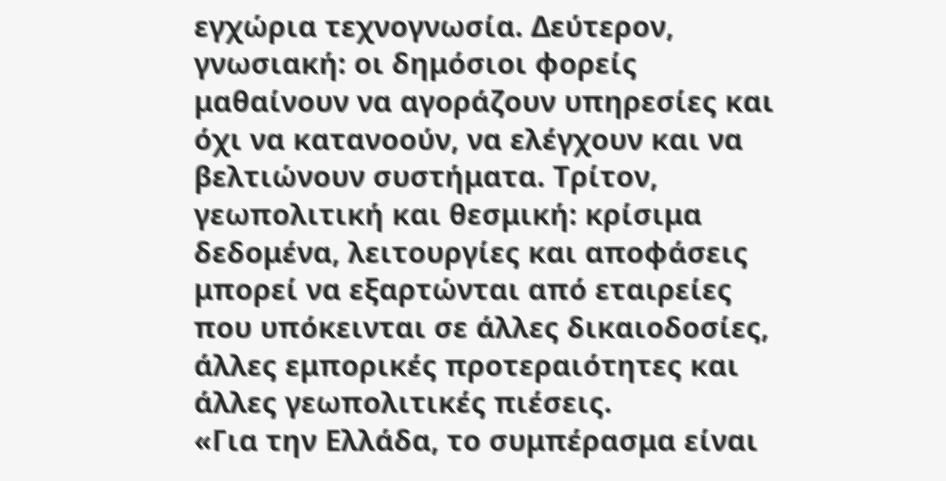εγχώρια τεχνογνωσία. Δεύτερον, γνωσιακή: οι δημόσιοι φορείς μαθαίνουν να αγοράζουν υπηρεσίες και όχι να κατανοούν, να ελέγχουν και να βελτιώνουν συστήματα. Τρίτον, γεωπολιτική και θεσμική: κρίσιμα δεδομένα, λειτουργίες και αποφάσεις μπορεί να εξαρτώνται από εταιρείες που υπόκεινται σε άλλες δικαιοδοσίες, άλλες εμπορικές προτεραιότητες και άλλες γεωπολιτικές πιέσεις.
«Για την Ελλάδα, το συμπέρασμα είναι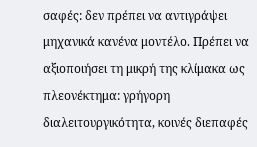σαφές: δεν πρέπει να αντιγράψει μηχανικά κανένα μοντέλο. Πρέπει να αξιοποιήσει τη μικρή της κλίμακα ως πλεονέκτημα: γρήγορη διαλειτουργικότητα, κοινές διεπαφές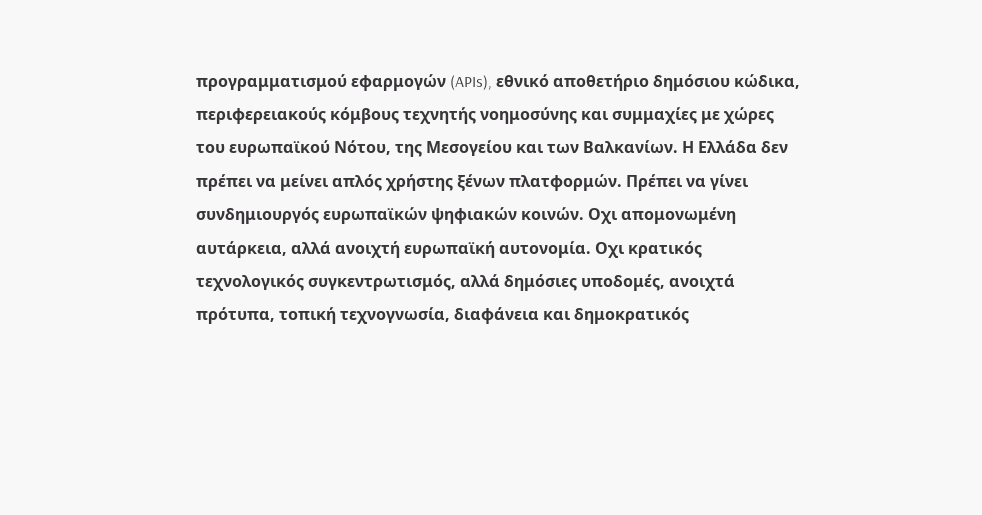προγραμματισμού εφαρμογών (APIs), εθνικό αποθετήριο δημόσιου κώδικα, περιφερειακούς κόμβους τεχνητής νοημοσύνης και συμμαχίες με χώρες του ευρωπαϊκού Νότου, της Μεσογείου και των Βαλκανίων. Η Ελλάδα δεν πρέπει να μείνει απλός χρήστης ξένων πλατφορμών. Πρέπει να γίνει συνδημιουργός ευρωπαϊκών ψηφιακών κοινών. Οχι απομονωμένη αυτάρκεια, αλλά ανοιχτή ευρωπαϊκή αυτονομία. Οχι κρατικός τεχνολογικός συγκεντρωτισμός, αλλά δημόσιες υποδομές, ανοιχτά πρότυπα, τοπική τεχνογνωσία, διαφάνεια και δημοκρατικός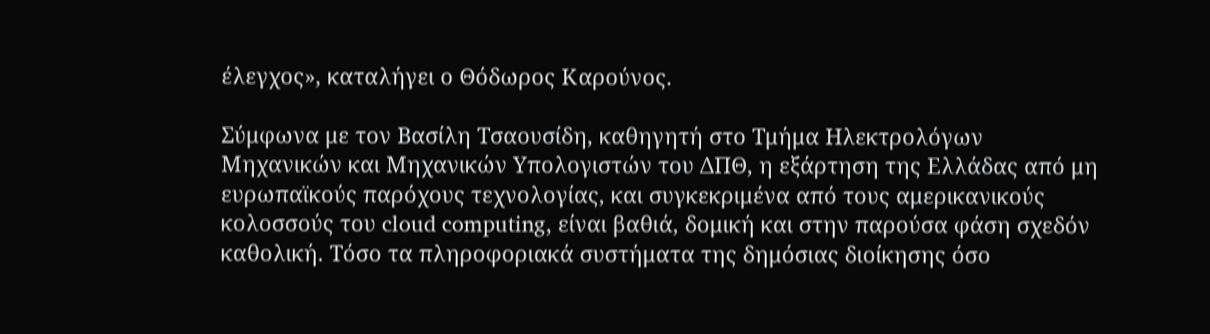έλεγχος», καταλήγει ο Θόδωρος Καρούνος.

Σύμφωνα με τον Βασίλη Τσαουσίδη, καθηγητή στο Τμήμα Ηλεκτρολόγων Μηχανικών και Μηχανικών Υπολογιστών του ΔΠΘ, η εξάρτηση της Ελλάδας από μη ευρωπαϊκούς παρόχους τεχνολογίας, και συγκεκριμένα από τους αμερικανικούς κολοσσούς του cloud computing, είναι βαθιά, δομική και στην παρούσα φάση σχεδόν καθολική. Τόσο τα πληροφοριακά συστήματα της δημόσιας διοίκησης όσο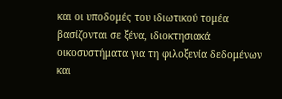και οι υποδομές του ιδιωτικού τομέα βασίζονται σε ξένα, ιδιοκτησιακά οικοσυστήματα για τη φιλοξενία δεδομένων και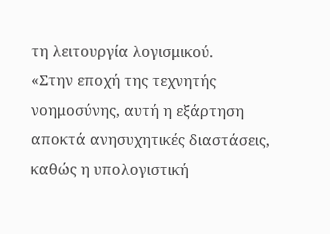τη λειτουργία λογισμικού.
«Στην εποχή της τεχνητής νοημοσύνης, αυτή η εξάρτηση αποκτά ανησυχητικές διαστάσεις, καθώς η υπολογιστική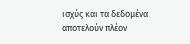ισχύς και τα δεδομένα αποτελούν πλέον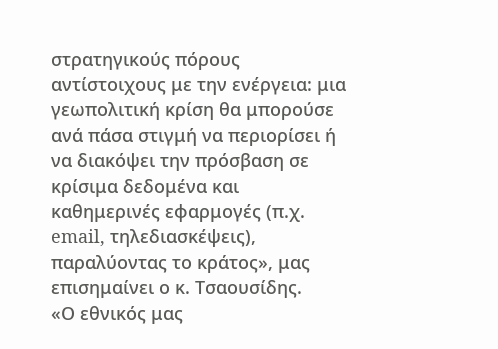στρατηγικούς πόρους αντίστοιχους με την ενέργεια: μια γεωπολιτική κρίση θα μπορούσε ανά πάσα στιγμή να περιορίσει ή να διακόψει την πρόσβαση σε κρίσιμα δεδομένα και καθημερινές εφαρμογές (π.χ. email, τηλεδιασκέψεις), παραλύοντας το κράτος», μας επισημαίνει ο κ. Τσαουσίδης.
«Ο εθνικός μας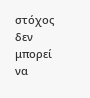στόχος δεν μπορεί να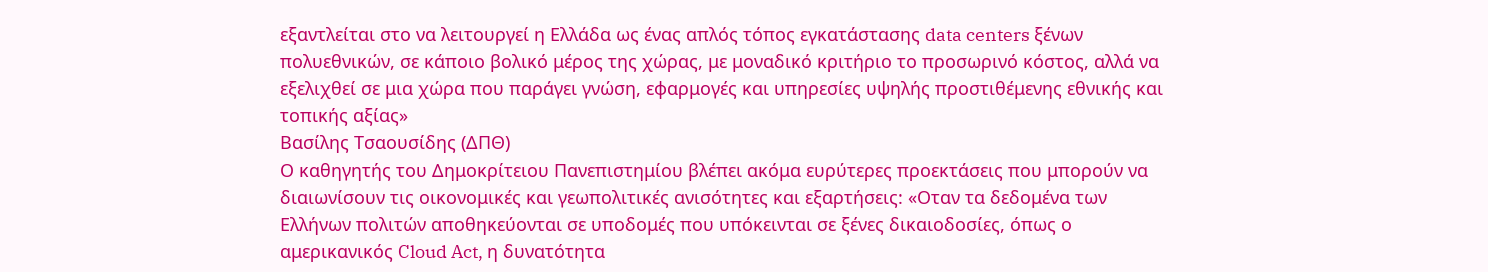εξαντλείται στο να λειτουργεί η Ελλάδα ως ένας απλός τόπος εγκατάστασης data centers ξένων πολυεθνικών, σε κάποιο βολικό μέρος της χώρας, με μοναδικό κριτήριο το προσωρινό κόστος, αλλά να εξελιχθεί σε μια χώρα που παράγει γνώση, εφαρμογές και υπηρεσίες υψηλής προστιθέμενης εθνικής και τοπικής αξίας»
Βασίλης Τσαουσίδης (ΔΠΘ)
Ο καθηγητής του Δημοκρίτειου Πανεπιστημίου βλέπει ακόμα ευρύτερες προεκτάσεις που μπορούν να διαιωνίσουν τις οικονομικές και γεωπολιτικές ανισότητες και εξαρτήσεις: «Οταν τα δεδομένα των Ελλήνων πολιτών αποθηκεύονται σε υποδομές που υπόκεινται σε ξένες δικαιοδοσίες, όπως ο αμερικανικός Cloud Act, η δυνατότητα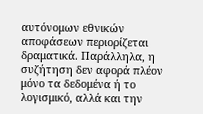αυτόνομων εθνικών αποφάσεων περιορίζεται δραματικά. Παράλληλα, η συζήτηση δεν αφορά πλέον μόνο τα δεδομένα ή το λογισμικό, αλλά και την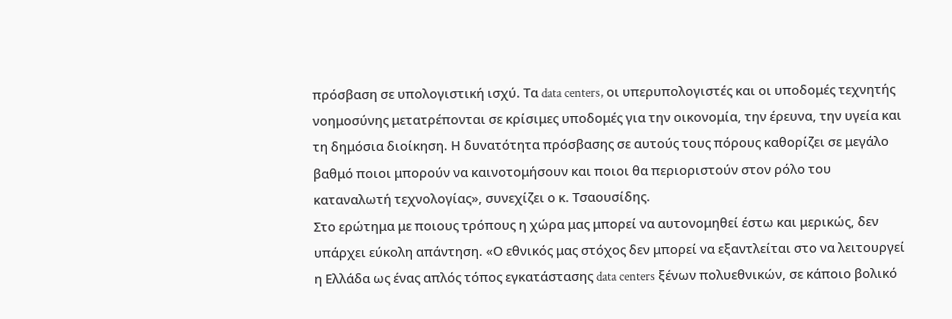πρόσβαση σε υπολογιστική ισχύ. Τα data centers, οι υπερυπολογιστές και οι υποδομές τεχνητής νοημοσύνης μετατρέπονται σε κρίσιμες υποδομές για την οικονομία, την έρευνα, την υγεία και τη δημόσια διοίκηση. Η δυνατότητα πρόσβασης σε αυτούς τους πόρους καθορίζει σε μεγάλο βαθμό ποιοι μπορούν να καινοτομήσουν και ποιοι θα περιοριστούν στον ρόλο του καταναλωτή τεχνολογίας», συνεχίζει ο κ. Τσαουσίδης.
Στο ερώτημα με ποιους τρόπους η χώρα μας μπορεί να αυτονομηθεί έστω και μερικώς, δεν υπάρχει εύκολη απάντηση. «Ο εθνικός μας στόχος δεν μπορεί να εξαντλείται στο να λειτουργεί η Ελλάδα ως ένας απλός τόπος εγκατάστασης data centers ξένων πολυεθνικών, σε κάποιο βολικό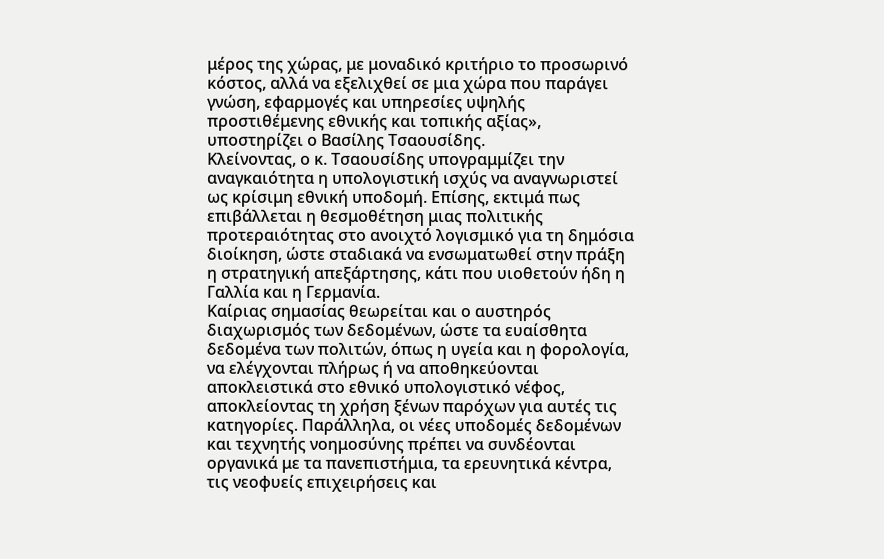μέρος της χώρας, με μοναδικό κριτήριο το προσωρινό κόστος, αλλά να εξελιχθεί σε μια χώρα που παράγει γνώση, εφαρμογές και υπηρεσίες υψηλής προστιθέμενης εθνικής και τοπικής αξίας», υποστηρίζει ο Βασίλης Τσαουσίδης.
Κλείνοντας, ο κ. Τσαουσίδης υπογραμμίζει την αναγκαιότητα η υπολογιστική ισχύς να αναγνωριστεί ως κρίσιμη εθνική υποδομή. Επίσης, εκτιμά πως επιβάλλεται η θεσμοθέτηση μιας πολιτικής προτεραιότητας στο ανοιχτό λογισμικό για τη δημόσια διοίκηση, ώστε σταδιακά να ενσωματωθεί στην πράξη η στρατηγική απεξάρτησης, κάτι που υιοθετούν ήδη η Γαλλία και η Γερμανία.
Καίριας σημασίας θεωρείται και ο αυστηρός διαχωρισμός των δεδομένων, ώστε τα ευαίσθητα δεδομένα των πολιτών, όπως η υγεία και η φορολογία, να ελέγχονται πλήρως ή να αποθηκεύονται αποκλειστικά στο εθνικό υπολογιστικό νέφος, αποκλείοντας τη χρήση ξένων παρόχων για αυτές τις κατηγορίες. Παράλληλα, οι νέες υποδομές δεδομένων και τεχνητής νοημοσύνης πρέπει να συνδέονται οργανικά με τα πανεπιστήμια, τα ερευνητικά κέντρα, τις νεοφυείς επιχειρήσεις και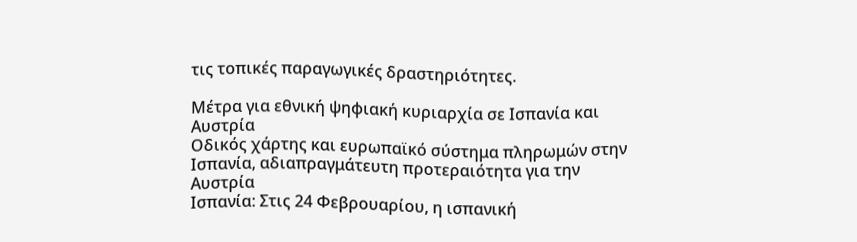τις τοπικές παραγωγικές δραστηριότητες.

Μέτρα για εθνική ψηφιακή κυριαρχία σε Ισπανία και Αυστρία
Οδικός χάρτης και ευρωπαϊκό σύστημα πληρωμών στην Ισπανία, αδιαπραγμάτευτη προτεραιότητα για την Αυστρία
Ισπανία: Στις 24 Φεβρουαρίου, η ισπανική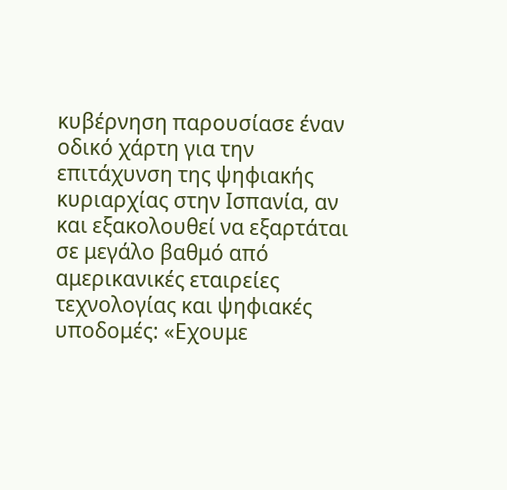κυβέρνηση παρουσίασε έναν οδικό χάρτη για την επιτάχυνση της ψηφιακής κυριαρχίας στην Ισπανία, αν και εξακολουθεί να εξαρτάται σε μεγάλο βαθμό από αμερικανικές εταιρείες τεχνολογίας και ψηφιακές υποδομές: «Εχουμε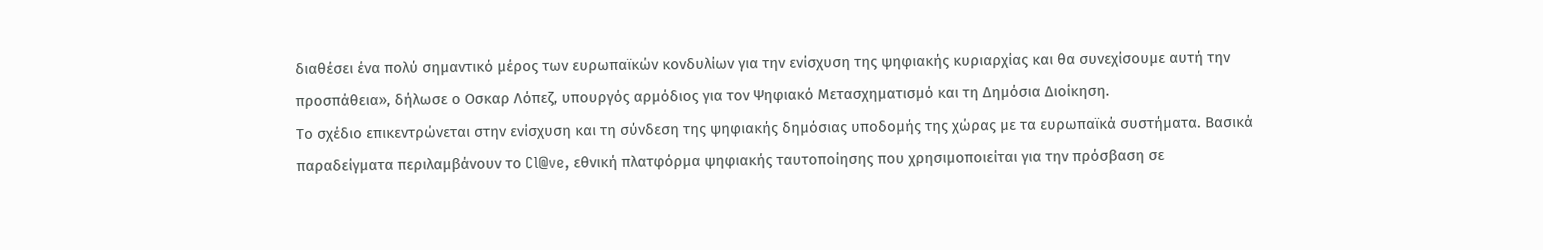διαθέσει ένα πολύ σημαντικό μέρος των ευρωπαϊκών κονδυλίων για την ενίσχυση της ψηφιακής κυριαρχίας και θα συνεχίσουμε αυτή την προσπάθεια», δήλωσε ο Οσκαρ Λόπεζ, υπουργός αρμόδιος για τον Ψηφιακό Μετασχηματισμό και τη Δημόσια Διοίκηση.
Το σχέδιο επικεντρώνεται στην ενίσχυση και τη σύνδεση της ψηφιακής δημόσιας υποδομής της χώρας με τα ευρωπαϊκά συστήματα. Βασικά παραδείγματα περιλαμβάνουν το Cl@ve, εθνική πλατφόρμα ψηφιακής ταυτοποίησης που χρησιμοποιείται για την πρόσβαση σε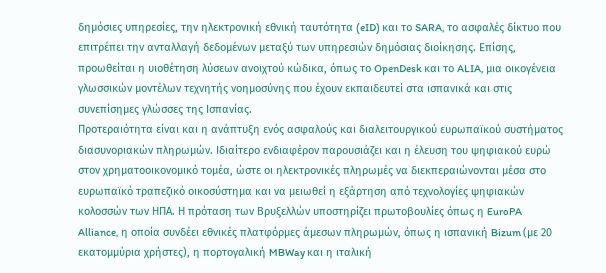δημόσιες υπηρεσίες, την ηλεκτρονική εθνική ταυτότητα (eID) και το SARA, το ασφαλές δίκτυο που επιτρέπει την ανταλλαγή δεδομένων μεταξύ των υπηρεσιών δημόσιας διοίκησης. Επίσης, προωθείται η υιοθέτηση λύσεων ανοιχτού κώδικα, όπως το OpenDesk και το ALIA, μια οικογένεια γλωσσικών μοντέλων τεχνητής νοημοσύνης που έχουν εκπαιδευτεί στα ισπανικά και στις συνεπίσημες γλώσσες της Ισπανίας.
Προτεραιότητα είναι και η ανάπτυξη ενός ασφαλούς και διαλειτουργικού ευρωπαϊκού συστήματος διασυνοριακών πληρωμών. Ιδιαίτερο ενδιαφέρον παρουσιάζει και η έλευση του ψηφιακού ευρώ στον χρηματοοικονομικό τομέα, ώστε οι ηλεκτρονικές πληρωμές να διεκπεραιώνονται μέσα στο ευρωπαϊκό τραπεζικό οικοσύστημα και να μειωθεί η εξάρτηση από τεχνολογίες ψηφιακών κολοσσών των ΗΠΑ. Η πρόταση των Βρυξελλών υποστηρίζει πρωτοβουλίες όπως η EuroPA Alliance, η οποία συνδέει εθνικές πλατφόρμες άμεσων πληρωμών, όπως η ισπανική Bizum (με 20 εκατομμύρια χρήστες), η πορτογαλική MBWay και η ιταλική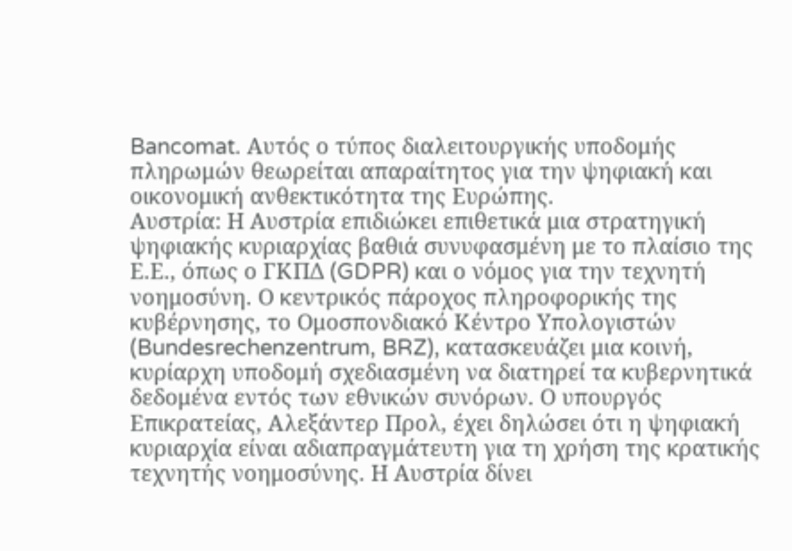Bancomat. Αυτός ο τύπος διαλειτουργικής υποδομής πληρωμών θεωρείται απαραίτητος για την ψηφιακή και οικονομική ανθεκτικότητα της Ευρώπης.
Αυστρία: Η Αυστρία επιδιώκει επιθετικά μια στρατηγική ψηφιακής κυριαρχίας βαθιά συνυφασμένη με το πλαίσιο της Ε.Ε., όπως ο ΓΚΠΔ (GDPR) και ο νόμος για την τεχνητή νοημοσύνη. Ο κεντρικός πάροχος πληροφορικής της κυβέρνησης, το Ομοσπονδιακό Κέντρο Υπολογιστών (Bundesrechenzentrum, BRZ), κατασκευάζει μια κοινή, κυρίαρχη υποδομή σχεδιασμένη να διατηρεί τα κυβερνητικά δεδομένα εντός των εθνικών συνόρων. Ο υπουργός Επικρατείας, Αλεξάντερ Προλ, έχει δηλώσει ότι η ψηφιακή κυριαρχία είναι αδιαπραγμάτευτη για τη χρήση της κρατικής τεχνητής νοημοσύνης. Η Αυστρία δίνει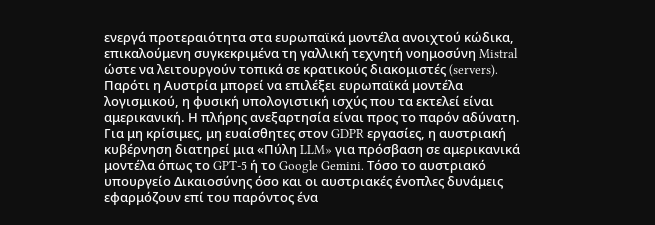ενεργά προτεραιότητα στα ευρωπαϊκά μοντέλα ανοιχτού κώδικα, επικαλούμενη συγκεκριμένα τη γαλλική τεχνητή νοημοσύνη Mistral ώστε να λειτουργούν τοπικά σε κρατικούς διακομιστές (servers).
Παρότι η Αυστρία μπορεί να επιλέξει ευρωπαϊκά μοντέλα λογισμικού, η φυσική υπολογιστική ισχύς που τα εκτελεί είναι αμερικανική. Η πλήρης ανεξαρτησία είναι προς το παρόν αδύνατη. Για μη κρίσιμες, μη ευαίσθητες στον GDPR εργασίες, η αυστριακή κυβέρνηση διατηρεί μια «Πύλη LLM» για πρόσβαση σε αμερικανικά μοντέλα όπως το GPT-5 ή το Google Gemini. Τόσο το αυστριακό υπουργείο Δικαιοσύνης όσο και οι αυστριακές ένοπλες δυνάμεις εφαρμόζουν επί του παρόντος ένα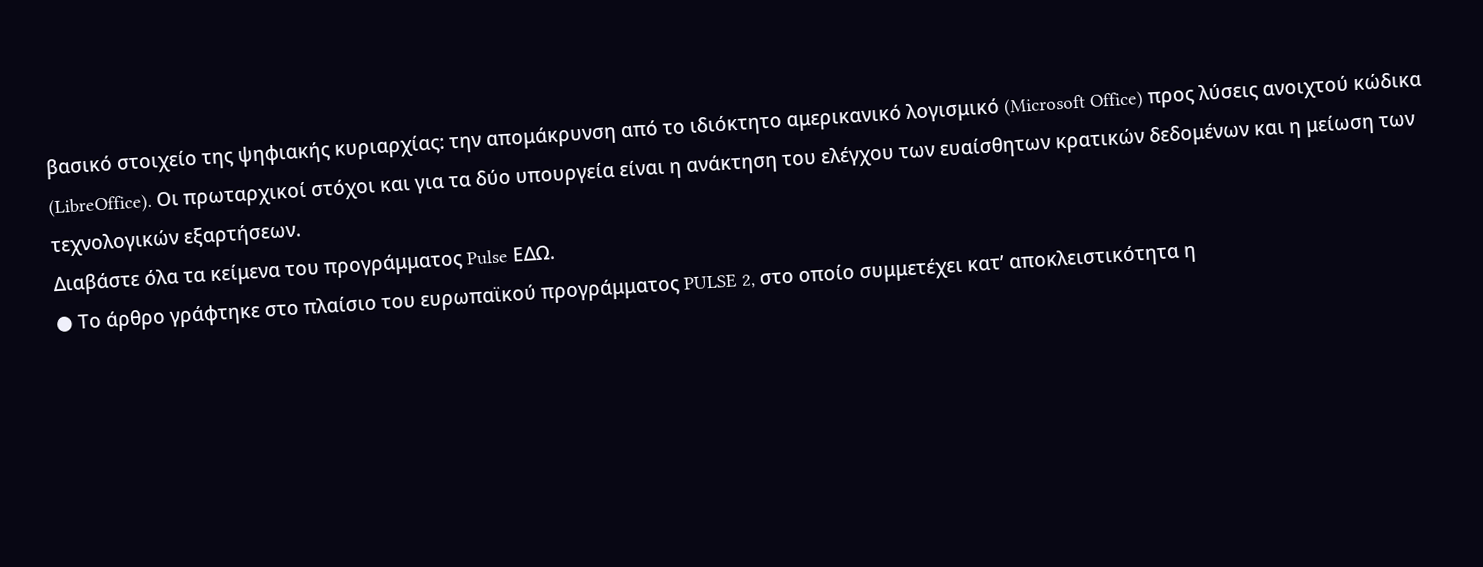βασικό στοιχείο της ψηφιακής κυριαρχίας: την απομάκρυνση από το ιδιόκτητο αμερικανικό λογισμικό (Microsoft Office) προς λύσεις ανοιχτού κώδικα (LibreOffice). Οι πρωταρχικοί στόχοι και για τα δύο υπουργεία είναι η ανάκτηση του ελέγχου των ευαίσθητων κρατικών δεδομένων και η μείωση των τεχνολογικών εξαρτήσεων.
Διαβάστε όλα τα κείμενα του προγράμματος Pulse ΕΔΩ.
● Tο άρθρο γράφτηκε στο πλαίσιο του ευρωπαϊκού προγράμματος PULSE 2, στο οποίο συμμετέχει κατ’ αποκλειστικότητα η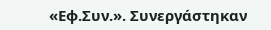«Εφ.Συν.». Συνεργάστηκαν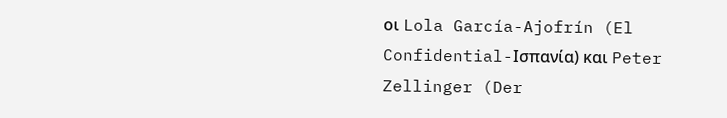οι Lola García-Ajofrín (El Confidential-Ισπανία) και Peter Zellinger (Der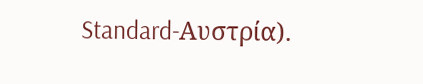Standard-Αυστρία).